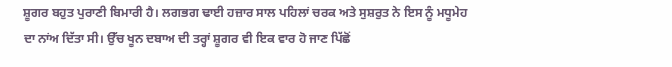ਸ਼ੂਗਰ ਬਹੁਤ ਪੁਰਾਣੀ ਬਿਮਾਰੀ ਹੈ। ਲਗਭਗ ਢਾਈ ਹਜ਼ਾਰ ਸਾਲ ਪਹਿਲਾਂ ਚਰਕ ਅਤੇ ਸੁਸ਼ਰੁਤ ਨੇ ਇਸ ਨੂੰ ਮਧੂਮੇਹ ਦਾ ਨਾਂਅ ਦਿੱਤਾ ਸੀ। ਉੱਚ ਖੂਨ ਦਬਾਅ ਦੀ ਤਰ੍ਹਾਂ ਸ਼ੂਗਰ ਵੀ ਇਕ ਵਾਰ ਹੋ ਜਾਣ ਪਿੱਛੋਂ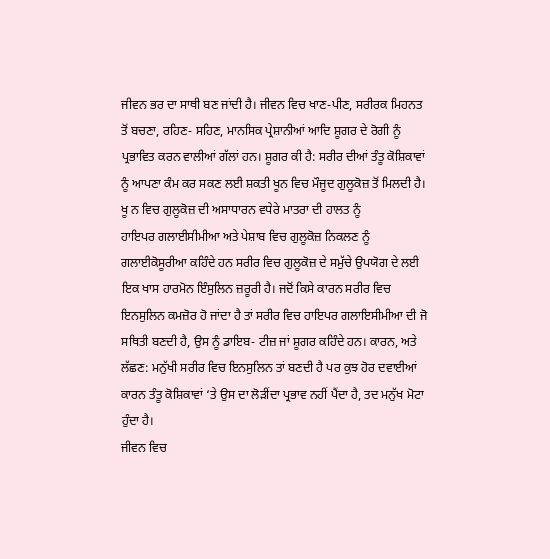ਜੀਵਨ ਭਰ ਦਾ ਸਾਥੀ ਬਣ ਜਾਂਦੀ ਹੈ। ਜੀਵਨ ਵਿਚ ਖਾਣ-ਪੀਣ, ਸਰੀਰਕ ਮਿਹਨਤ ਤੋਂ ਬਚਣਾ, ਰਹਿਣ- ਸਹਿਣ, ਮਾਨਸਿਕ ਪ੍ਰੇਸ਼ਾਨੀਆਂ ਆਦਿ ਸ਼ੂਗਰ ਦੇ ਰੋਗੀ ਨੂੰ ਪ੍ਰਭਾਵਿਤ ਕਰਨ ਵਾਲੀਆਂ ਗੱਲਾਂ ਹਨ। ਸ਼ੂਗਰ ਕੀ ਹੈ: ਸਰੀਰ ਦੀਆਂ ਤੰਤੂ ਕੋਸ਼ਿਕਾਵਾਂ ਨੂੰ ਆਪਣਾ ਕੰਮ ਕਰ ਸਕਣ ਲਈ ਸ਼ਕਤੀ ਖੂਨ ਵਿਚ ਮੌਜੂਦ ਗੁਲੂਕੋਜ਼ ਤੋਂ ਮਿਲਦੀ ਹੈ। ਖੂ ਨ ਵਿਚ ਗੁਲੂਕੋਜ਼ ਦੀ ਅਸਾਧਾਰਨ ਵਧੇਰੇ ਮਾਤਰਾ ਦੀ ਹਾਲਤ ਨੂੰ
ਹਾਇਪਰ ਗਲਾਈਸੀਮੀਆ ਅਤੇ ਪੇਸ਼ਾਬ ਵਿਚ ਗੁਲੂਕੋਜ਼ ਨਿਕਲਣ ਨੂੰ ਗਲਾਈਕੋਸੂਰੀਆ ਕਹਿੰਦੇ ਹਨ ਸਰੀਰ ਵਿਚ ਗੁਲੂਕੋਜ਼ ਦੇ ਸਮੁੱਚੇ ਉਪਯੋਗ ਦੇ ਲਈ ਇਕ ਖਾਸ ਹਾਰਮੋਨ ਇੰਸੁਲਿਨ ਜ਼ਰੂਰੀ ਹੈ। ਜਦੋਂ ਕਿਸੇ ਕਾਰਨ ਸਰੀਰ ਵਿਚ ਇਨਸੁਲਿਨ ਕਮਜ਼ੋਰ ਹੋ ਜਾਂਦਾ ਹੈ ਤਾਂ ਸਰੀਰ ਵਿਚ ਹਾਇਪਰ ਗਲਾਇਸੀਮੀਆ ਦੀ ਜੋ ਸਥਿਤੀ ਬਣਦੀ ਹੈ, ਉਸ ਨੂੰ ਡਾਇਬ- ਟੀਜ਼ ਜਾਂ ਸ਼ੂਗਰ ਕਹਿੰਦੇ ਹਨ। ਕਾਰਨ, ਅਤੇ ਲੱਛਣ: ਮਨੁੱਖੀ ਸਰੀਰ ਵਿਚ ਇਨਸੁਲਿਨ ਤਾਂ ਬਣਦੀ ਹੈ ਪਰ ਕੁਝ ਹੋਰ ਦਵਾਈਆਂ ਕਾਰਨ ਤੰਤੂ ਕੋਸ਼ਿਕਾਵਾਂ ‘ਤੇ ਉਸ ਦਾ ਲੋੜੀਂਦਾ ਪ੍ਰਭਾਵ ਨਹੀਂ ਪੈਂਦਾ ਹੈ, ਤਦ ਮਨੁੱਖ ਮੋਟਾ ਹੁੰਦਾ ਹੈ।
ਜੀਵਨ ਵਿਚ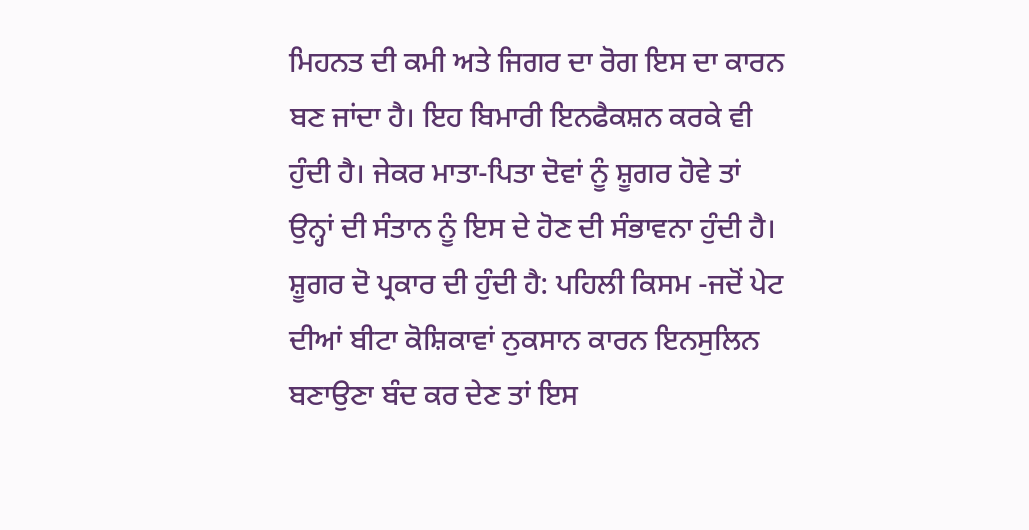ਮਿਹਨਤ ਦੀ ਕਮੀ ਅਤੇ ਜਿਗਰ ਦਾ ਰੋਗ ਇਸ ਦਾ ਕਾਰਨ ਬਣ ਜਾਂਦਾ ਹੈ। ਇਹ ਬਿਮਾਰੀ ਇਨਫੈਕਸ਼ਨ ਕਰਕੇ ਵੀ ਹੁੰਦੀ ਹੈ। ਜੇਕਰ ਮਾਤਾ-ਪਿਤਾ ਦੋਵਾਂ ਨੂੰ ਸ਼ੂਗਰ ਹੋਵੇ ਤਾਂ ਉਨ੍ਹਾਂ ਦੀ ਸੰਤਾਨ ਨੂੰ ਇਸ ਦੇ ਹੋਣ ਦੀ ਸੰਭਾਵਨਾ ਹੁੰਦੀ ਹੈ। ਸ਼ੂਗਰ ਦੋ ਪ੍ਰਕਾਰ ਦੀ ਹੁੰਦੀ ਹੈ: ਪਹਿਲੀ ਕਿਸਮ -ਜਦੋਂ ਪੇਟ ਦੀਆਂ ਬੀਟਾ ਕੋਸ਼ਿਕਾਵਾਂ ਨੁਕਸਾਨ ਕਾਰਨ ਇਨਸੁਲਿਨ ਬਣਾਉਣਾ ਬੰਦ ਕਰ ਦੇਣ ਤਾਂ ਇਸ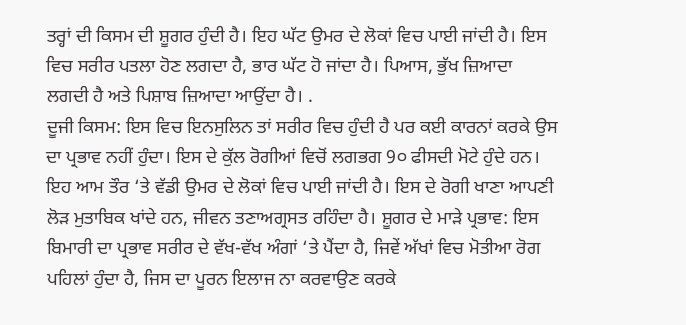ਤਰ੍ਹਾਂ ਦੀ ਕਿਸਮ ਦੀ ਸ਼ੂਗਰ ਹੁੰਦੀ ਹੈ। ਇਹ ਘੱਟ ਉਮਰ ਦੇ ਲੋਕਾਂ ਵਿਚ ਪਾਈ ਜਾਂਦੀ ਹੈ। ਇਸ ਵਿਚ ਸਰੀਰ ਪਤਲਾ ਹੋਣ ਲਗਦਾ ਹੈ, ਭਾਰ ਘੱਟ ਹੋ ਜਾਂਦਾ ਹੈ। ਪਿਆਸ, ਭੁੱਖ ਜ਼ਿਆਦਾ ਲਗਦੀ ਹੈ ਅਤੇ ਪਿਸ਼ਾਬ ਜ਼ਿਆਦਾ ਆਉਂਦਾ ਹੈ। .
ਦੂਜੀ ਕਿਸਮ: ਇਸ ਵਿਚ ਇਨਸੁਲਿਨ ਤਾਂ ਸਰੀਰ ਵਿਚ ਹੁੰਦੀ ਹੈ ਪਰ ਕਈ ਕਾਰਨਾਂ ਕਰਕੇ ਉਸ ਦਾ ਪ੍ਰਭਾਵ ਨਹੀਂ ਹੁੰਦਾ। ਇਸ ਦੇ ਕੁੱਲ ਰੋਗੀਆਂ ਵਿਚੋਂ ਲਗਭਗ 9੦ ਫੀਸਦੀ ਮੋਟੇ ਹੁੰਦੇ ਹਨ। ਇਹ ਆਮ ਤੌਰ ‘ਤੇ ਵੱਡੀ ਉਮਰ ਦੇ ਲੋਕਾਂ ਵਿਚ ਪਾਈ ਜਾਂਦੀ ਹੈ। ਇਸ ਦੇ ਰੋਗੀ ਖਾਣਾ ਆਪਣੀ ਲੋੜ ਮੁਤਾਬਿਕ ਖਾਂਦੇ ਹਨ, ਜੀਵਨ ਤਣਾਅਗ੍ਰਸਤ ਰਹਿੰਦਾ ਹੈ। ਸ਼ੂਗਰ ਦੇ ਮਾੜੇ ਪ੍ਰਭਾਵ: ਇਸ ਬਿਮਾਰੀ ਦਾ ਪ੍ਰਭਾਵ ਸਰੀਰ ਦੇ ਵੱਖ-ਵੱਖ ਅੰਗਾਂ ‘ਤੇ ਪੈਂਦਾ ਹੈ, ਜਿਵੇਂ ਅੱਖਾਂ ਵਿਚ ਮੋਤੀਆ ਰੋਗ ਪਹਿਲਾਂ ਹੁੰਦਾ ਹੈ, ਜਿਸ ਦਾ ਪੂਰਨ ਇਲਾਜ ਨਾ ਕਰਵਾਉਣ ਕਰਕੇ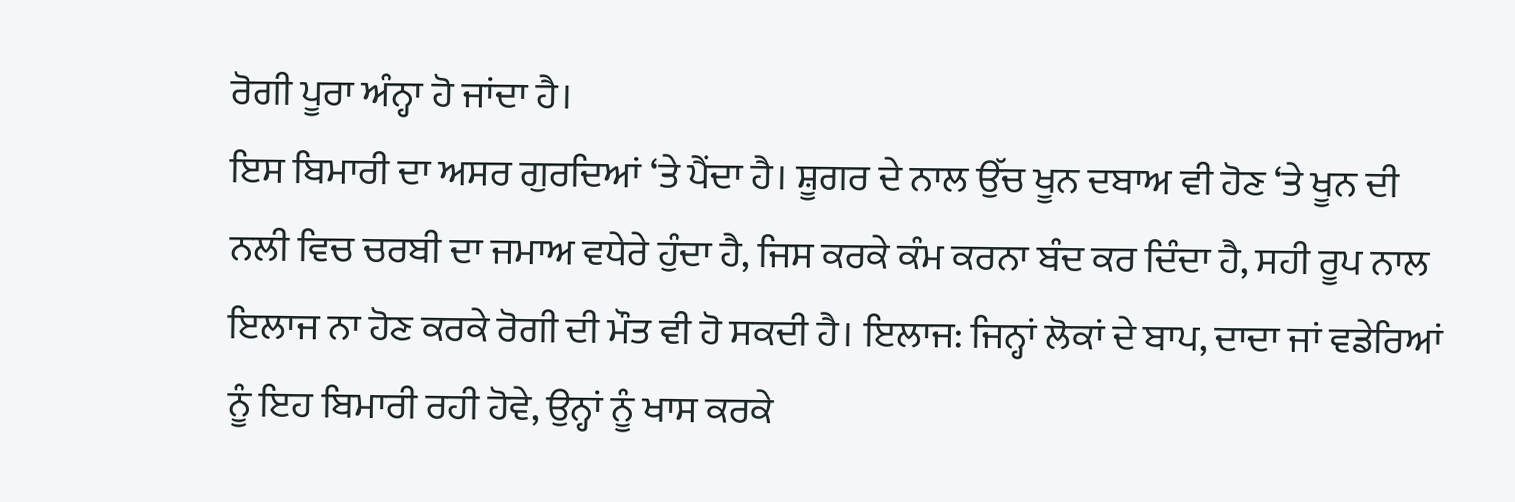ਰੋਗੀ ਪੂਰਾ ਅੰਨ੍ਹਾ ਹੋ ਜਾਂਦਾ ਹੈ।
ਇਸ ਬਿਮਾਰੀ ਦਾ ਅਸਰ ਗੁਰਦਿਆਂ ‘ਤੇ ਪੈਂਦਾ ਹੈ। ਸ਼ੂਗਰ ਦੇ ਨਾਲ ਉੱਚ ਖੂਨ ਦਬਾਅ ਵੀ ਹੋਣ ‘ਤੇ ਖੂਨ ਦੀ ਨਲੀ ਵਿਚ ਚਰਬੀ ਦਾ ਜਮਾਅ ਵਧੇਰੇ ਹੁੰਦਾ ਹੈ, ਜਿਸ ਕਰਕੇ ਕੰਮ ਕਰਨਾ ਬੰਦ ਕਰ ਦਿੰਦਾ ਹੈ, ਸਹੀ ਰੂਪ ਨਾਲ ਇਲਾਜ ਨਾ ਹੋਣ ਕਰਕੇ ਰੋਗੀ ਦੀ ਮੌਤ ਵੀ ਹੋ ਸਕਦੀ ਹੈ। ਇਲਾਜ: ਜਿਨ੍ਹਾਂ ਲੋਕਾਂ ਦੇ ਬਾਪ, ਦਾਦਾ ਜਾਂ ਵਡੇਰਿਆਂ ਨੂੰ ਇਹ ਬਿਮਾਰੀ ਰਹੀ ਹੋਵੇ, ਉਨ੍ਹਾਂ ਨੂੰ ਖਾਸ ਕਰਕੇ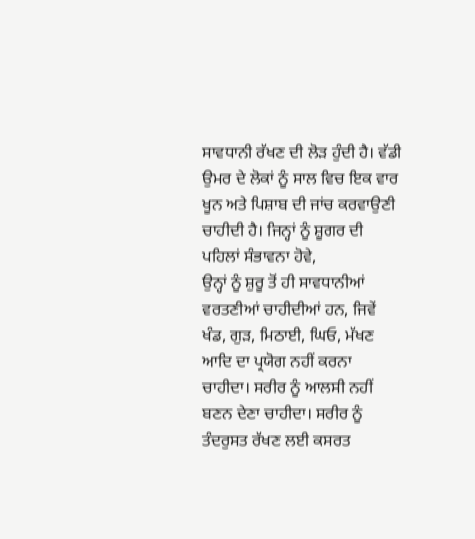ਸਾਵਧਾਨੀ ਰੱਖਣ ਦੀ ਲੋੜ ਹੁੰਦੀ ਹੈ। ਵੱਡੀ ਉਮਰ ਦੇ ਲੋਕਾਂ ਨੂੰ ਸਾਲ ਵਿਚ ਇਕ ਵਾਰ ਖੂਨ ਅਤੇ ਪਿਸ਼ਾਬ ਦੀ ਜਾਂਚ ਕਰਵਾਉਣੀ ਚਾਹੀਦੀ ਹੈ। ਜਿਨ੍ਹਾਂ ਨੂੰ ਸ਼ੂਗਰ ਦੀ ਪਹਿਲਾਂ ਸੰਭਾਵਨਾ ਹੋਵੇ,
ਉਨ੍ਹਾਂ ਨੂੰ ਸ਼ੁਰੂ ਤੋਂ ਹੀ ਸਾਵਧਾਨੀਆਂ ਵਰਤਣੀਆਂ ਚਾਹੀਦੀਆਂ ਹਨ, ਜਿਵੇਂ ਖੰਡ, ਗੁੜ, ਮਿਠਾਈ, ਘਿਓ, ਮੱਖਣ ਆਦਿ ਦਾ ਪ੍ਰਯੋਗ ਨਹੀਂ ਕਰਨਾ ਚਾਹੀਦਾ। ਸਰੀਰ ਨੂੰ ਆਲਸੀ ਨਹੀਂ ਬਣਨ ਦੇਣਾ ਚਾਹੀਦਾ। ਸਰੀਰ ਨੂੰ ਤੰਦਰੁਸਤ ਰੱਖਣ ਲਈ ਕਸਰਤ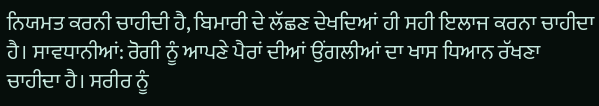ਨਿਯਮਤ ਕਰਨੀ ਚਾਹੀਦੀ ਹੈ, ਬਿਮਾਰੀ ਦੇ ਲੱਛਣ ਦੇਖਦਿਆਂ ਹੀ ਸਹੀ ਇਲਾਜ ਕਰਨਾ ਚਾਹੀਦਾ ਹੈ। ਸਾਵਧਾਨੀਆਂ: ਰੋਗੀ ਨੂੰ ਆਪਣੇ ਪੈਰਾਂ ਦੀਆਂ ਉਂਗਲੀਆਂ ਦਾ ਖਾਸ ਧਿਆਨ ਰੱਖਣਾ ਚਾਹੀਦਾ ਹੈ। ਸਰੀਰ ਨੂੰ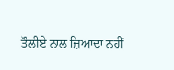ਤੌਲੀਏ ਨਾਲ ਜ਼ਿਆਦਾ ਨਹੀਂ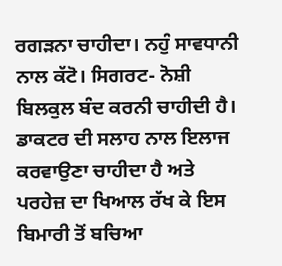ਰਗੜਨਾ ਚਾਹੀਦਾ। ਨਹੁੰ ਸਾਵਧਾਨੀ ਨਾਲ ਕੱਟੋ। ਸਿਗਰਟ- ਨੋਸ਼ੀ ਬਿਲਕੁਲ ਬੰਦ ਕਰਨੀ ਚਾਹੀਦੀ ਹੈ। ਡਾਕਟਰ ਦੀ ਸਲਾਹ ਨਾਲ ਇਲਾਜ ਕਰਵਾਉਣਾ ਚਾਹੀਦਾ ਹੈ ਅਤੇ ਪਰਹੇਜ਼ ਦਾ ਖਿਆਲ ਰੱਖ ਕੇ ਇਸ ਬਿਮਾਰੀ ਤੋਂ ਬਚਿਆ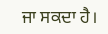ਜਾ ਸਕਦਾ ਹੈ।